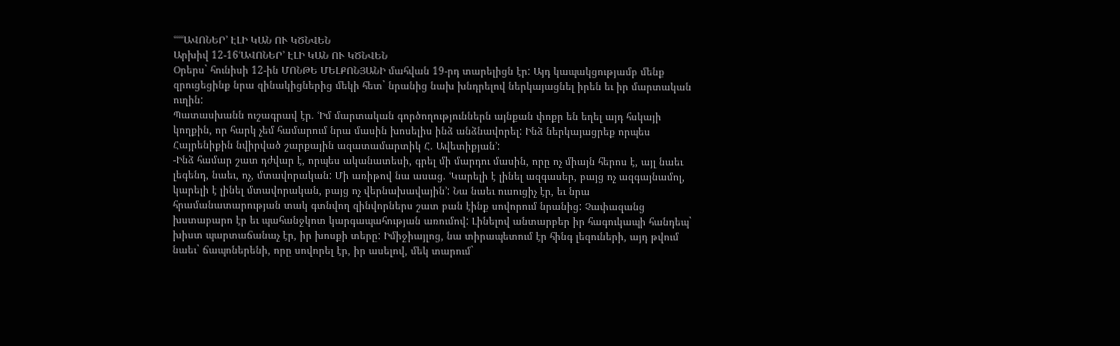ՙՙՙՙՙԱՎՈՆԵՐ՚ ԷԼԻ ԿԱՆ ՈՒ ԿԾՆՎԵՆ
Արխիվ 12-16ՙԱՎՈՆԵՐ՚ ԷԼԻ ԿԱՆ ՈՒ ԿԾՆՎԵՆ
Օրերս` հունիսի 12-ին ՄՈՆԹԵ ՄԵԼՔՈՆՅԱՆԻ մահվան 19-րդ տարելիցն էր: Այդ կապակցությամբ մենք զրուցեցինք նրա զինակիցներից մեկի հետ` նրանից նախ խնդրելով ներկայացնել իրեն եւ իր մարտական ուղին:
Պատասխանն ուշագրավ էր. ՙԻմ մարտական գործողություններն այնքան փոքր են եղել այդ հսկայի կողքին, որ հարկ չեմ համարում նրա մասին խոսելիս ինձ անձնավորել: Ինձ ներկայացրեք որպես Հայրենիքին նվիրված շարքային ազատամարտիկ Հ. Ավետիքյան՚:
-Ինձ համար շատ դժվար է, որպես ականատեսի, գրել մի մարդու մասին, որը ոչ միայն հերոս է, այլ նաեւ լեգենդ, նաեւ, ոչ, մտավորական: Մի առիթով նա ասաց. ՙԿարելի է լինել ազգասեր, բայց ոչ ազգայնամոլ, կարելի է լինել մտավորական, բայց ոչ վերնախավային՚: Նա նաեւ ուսուցիչ էր, եւ նրա հրամանատարության տակ գտնվող զինվորներս շատ բան էինք սովորում նրանից: Չափազանց խստաբարո էր եւ պահանջկոտ կարգապահության առումով: Լինելով անտարբեր իր հագուկապի հանդեպ` խիստ պարտաճանաչ էր, իր խոսքի տերը: Իմիջիայլոց, նա տիրապետում էր հինգ լեզուների, այդ թվում նաեւ` ճապոներենի, որը սովորել էր, իր ասելով, մեկ տարում`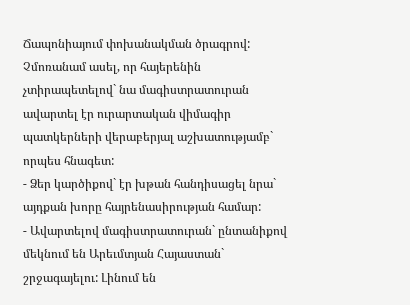Ճապոնիայում փոխանակման ծրագրով: Չմոռանամ ասել, որ հայերենին չտիրապետելով` նա մագիստրատուրան ավարտել էր ուրարտական վիմագիր պատկերների վերաբերյալ աշխատությամբ` որպես հնագետ:
- Ձեր կարծիքով` էր խթան հանդիսացել նրա` այդքան խորը հայրենասիրության համար:
- Ավարտելով մագիստրատուրան` ընտանիքով մեկնում են Արեւմտյան Հայաստան` շրջագայելու: Լինում են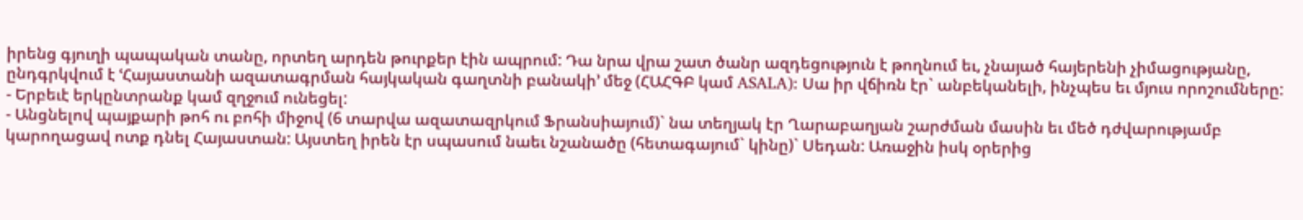իրենց գյուղի պապական տանը, որտեղ արդեն թուրքեր էին ապրում: Դա նրա վրա շատ ծանր ազդեցություն է թողնում եւ, չնայած հայերենի չիմացությանը, ընդգրկվում է ՙՀայաստանի ազատագրման հայկական գաղտնի բանակի՚ մեջ (ՀԱՀԳԲ կամ ASALA): Սա իր վճիռն էր` անբեկանելի, ինչպես եւ մյուս որոշումները:
- Երբեւէ երկընտրանք կամ զղջում ունեցել:
- Անցնելով պայքարի թոհ ու բոհի միջով (6 տարվա ազատազրկում Ֆրանսիայում)` նա տեղյակ էր Ղարաբաղյան շարժման մասին եւ մեծ դժվարությամբ կարողացավ ոտք դնել Հայաստան: Այստեղ իրեն էր սպասում նաեւ նշանածը (հետագայում` կինը)` Սեդան: Առաջին իսկ օրերից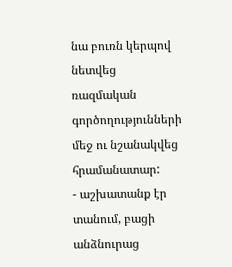նա բուռն կերպով նետվեց ռազմական գործողությունների մեջ ու նշանակվեց հրամանատար:
- աշխատանք էր տանում, բացի անձնուրաց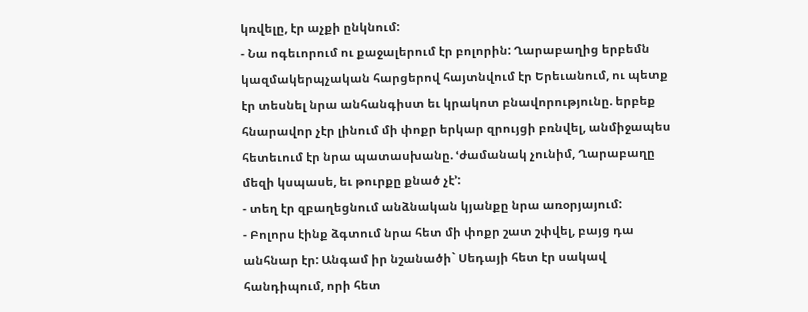կռվելը, էր աչքի ընկնում:
- Նա ոգեւորում ու քաջալերում էր բոլորին: Ղարաբաղից երբեմն կազմակերպչական հարցերով հայտնվում էր Երեւանում, ու պետք էր տեսնել նրա անհանգիստ եւ կրակոտ բնավորությունը. երբեք հնարավոր չէր լինում մի փոքր երկար զրույցի բռնվել, անմիջապես հետեւում էր նրա պատասխանը. ՙժամանակ չունիմ, Ղարաբաղը մեզի կսպասե, եւ թուրքը քնած չէ՚:
- տեղ էր զբաղեցնում անձնական կյանքը նրա առօրյայում:
- Բոլորս էինք ձգտում նրա հետ մի փոքր շատ շփվել, բայց դա անհնար էր: Անգամ իր նշանածի` Սեդայի հետ էր սակավ հանդիպում, որի հետ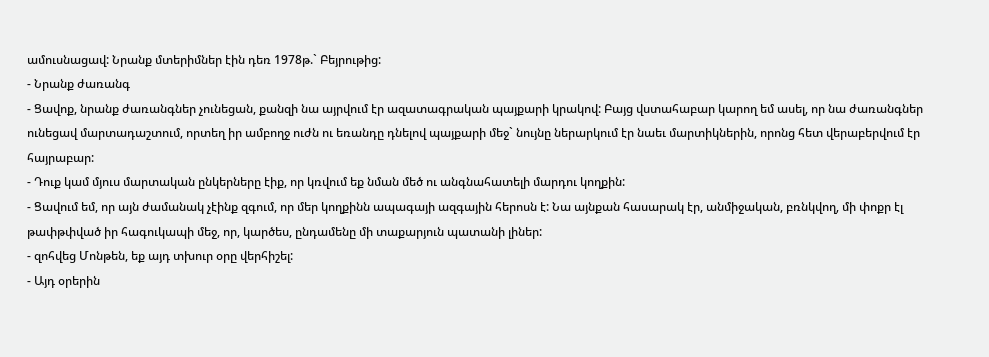ամուսնացավ: Նրանք մտերիմներ էին դեռ 1978թ.` Բեյրութից:
- Նրանք ժառանգ
- Ցավոք, նրանք ժառանգներ չունեցան, քանզի նա այրվում էր ազատագրական պայքարի կրակով: Բայց վստահաբար կարող եմ ասել, որ նա ժառանգներ ունեցավ մարտադաշտում, որտեղ իր ամբողջ ուժն ու եռանդը դնելով պայքարի մեջ` նույնը ներարկում էր նաեւ մարտիկներին, որոնց հետ վերաբերվում էր հայրաբար:
- Դուք կամ մյուս մարտական ընկերները էիք, որ կռվում եք նման մեծ ու անգնահատելի մարդու կողքին:
- Ցավում եմ, որ այն ժամանակ չէինք զգում, որ մեր կողքինն ապագայի ազգային հերոսն է: Նա այնքան հասարակ էր, անմիջական, բռնկվող, մի փոքր էլ թափթփված իր հագուկապի մեջ, որ, կարծես, ընդամենը մի տաքարյուն պատանի լիներ:
- զոհվեց Մոնթեն, եք այդ տխուր օրը վերհիշել:
- Այդ օրերին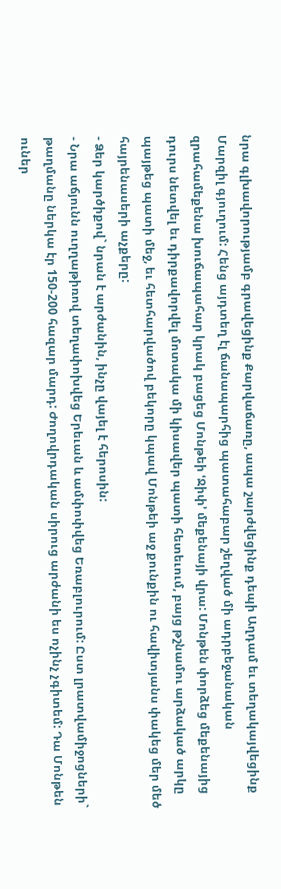նրա գլխավորությամբ գրավեցինք Քարվաճառը, ապա շարժվեցինք դեպի Աղդամ եւ տեղակայվեցինք Մարզիլ գյուղում: Հենց այդտեղ էլ ճանապարհից պատահաբար շեղված մի ադրբեջանական զրահամեքենա խուճապահար կրակ բացեց Մոնթեի ՙՋիփ՚ մեքենայի վրա: Մոնթեն փորձեց մեքենայից դուրս նետվել եւ դիրքավորվել մոտակա մի կիսավեր պատի հետեւում, բայց թշնամու արձակած արկը պայթեց պատի մեջ, եւ հետհարվածով բեկորը կպավ Մոնթեի աջ քունքին ու հավիտյանս փակեց մեր մեծ հայրենասերի աչքերը:
- Ձեր կարծիքով` նրան է արժանին, ինչը վայել է հերոսին:
- Նրա աճյունն ուղղաթիռով տեղափոխվեց Երեւան և ամփոփվեց Եռաբլուրում: Ըստ լրատվամիջոցների` թաղմանը ներկա էր 150-200 հազար մարդ: Ժողովրդական սիրուց արժանի ես ոչինչ չգիտեմ: Դա Մոնթեն ուներ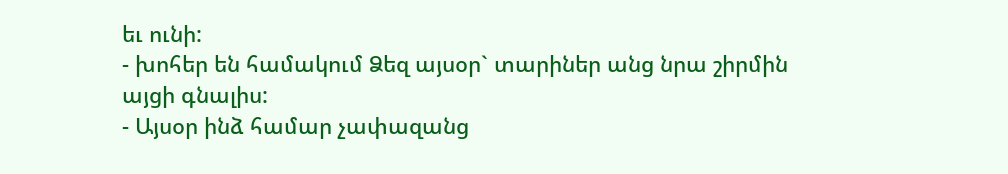եւ ունի:
- խոհեր են համակում Ձեզ այսօր` տարիներ անց նրա շիրմին այցի գնալիս:
- Այսօր ինձ համար չափազանց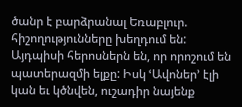ծանր է բարձրանալ Եռաբլուր. հիշողությունները խեղդում են: Այդպիսի հերոսներն են, որ որոշում են պատերազմի ելքը: Իսկ ՙԱվոներ՚ էլի կան եւ կծնվեն, ուշադիր նայենք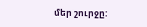մեր շուրջը: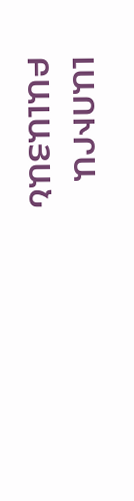ԼԱՈՒՐԱ ԲԱԼԱՅԱՆ